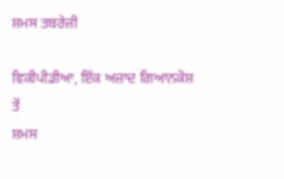ਸ਼ਮਸ ਤਬਰੇਜ਼ੀ

ਵਿਕੀਪੀਡੀਆ, ਇੱਕ ਅਜ਼ਾਦ ਗਿਆਨਕੋਸ਼ ਤੋਂ
ਸ਼ਮਸ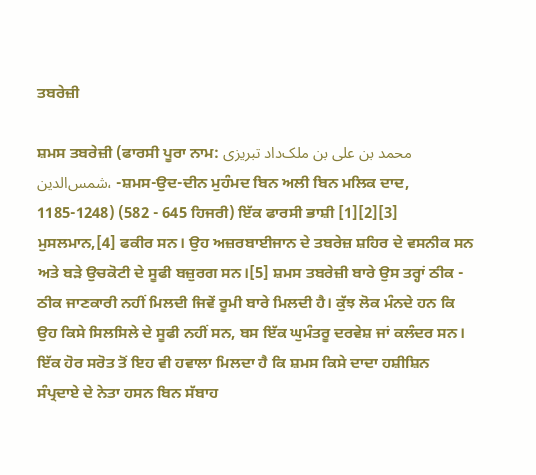ਤਬਰੇਜ਼ੀ

ਸ਼ਮਸ ਤਬਰੇਜ਼ੀ (ਫਾਰਸੀ ਪੂਰਾ ਨਾਮ: محمد بن علی بن ملک‌داد تبریزی شمس‌الدین، -ਸ਼ਮਸ-ਉਦ-ਦੀਨ ਮੁਹੰਮਦ ਬਿਨ ਅਲੀ ਬਿਨ ਮਲਿਕ ਦਾਦ, 1185-1248) (582 - 645 ਹਿਜਰੀ) ਇੱਕ ਫਾਰਸੀ ਭਾਸ਼ੀ [1][2][3] ਮੁਸਲਮਾਨ,[4] ਫਕੀਰ ਸਨ। ਉਹ ਅਜ਼ਰਬਾਈਜਾਨ ਦੇ ਤਬਰੇਜ਼ ਸ਼ਹਿਰ ਦੇ ਵਸਨੀਕ ਸਨ ਅਤੇ ਬੜੇ ਉਚਕੋਟੀ ਦੇ ਸੂਫੀ ਬਜ਼ੁਰਗ ਸਨ।[5] ਸ਼ਮਸ ਤਬਰੇਜ਼ੀ ਬਾਰੇ ਉਸ ਤਰ੍ਹਾਂ ਠੀਕ - ਠੀਕ ਜਾਣਕਾਰੀ ਨਹੀਂ ਮਿਲਦੀ ਜਿਵੇਂ ਰੂਮੀ ਬਾਰੇ ਮਿਲਦੀ ਹੈ। ਕੁੱਝ ਲੋਕ ਮੰਨਦੇ ਹਨ ਕਿ ਉਹ ਕਿਸੇ ਸਿਲਸਿਲੇ ਦੇ ਸੂਫੀ ਨਹੀਂ ਸਨ, ਬਸ ਇੱਕ ਘੁਮੰਤਰੂ ਦਰਵੇਸ਼ ਜਾਂ ਕਲੰਦਰ ਸਨ। ਇੱਕ ਹੋਰ ਸਰੋਤ ਤੋਂ ਇਹ ਵੀ ਹਵਾਲਾ ਮਿਲਦਾ ਹੈ ਕਿ ਸ਼ਮਸ ਕਿਸੇ ਦਾਦਾ ਹਸ਼ੀਸ਼ਿਨ ਸੰਪ੍ਰਦਾਏ ਦੇ ਨੇਤਾ ਹਸਨ ਬਿਨ ਸੱਬਾਹ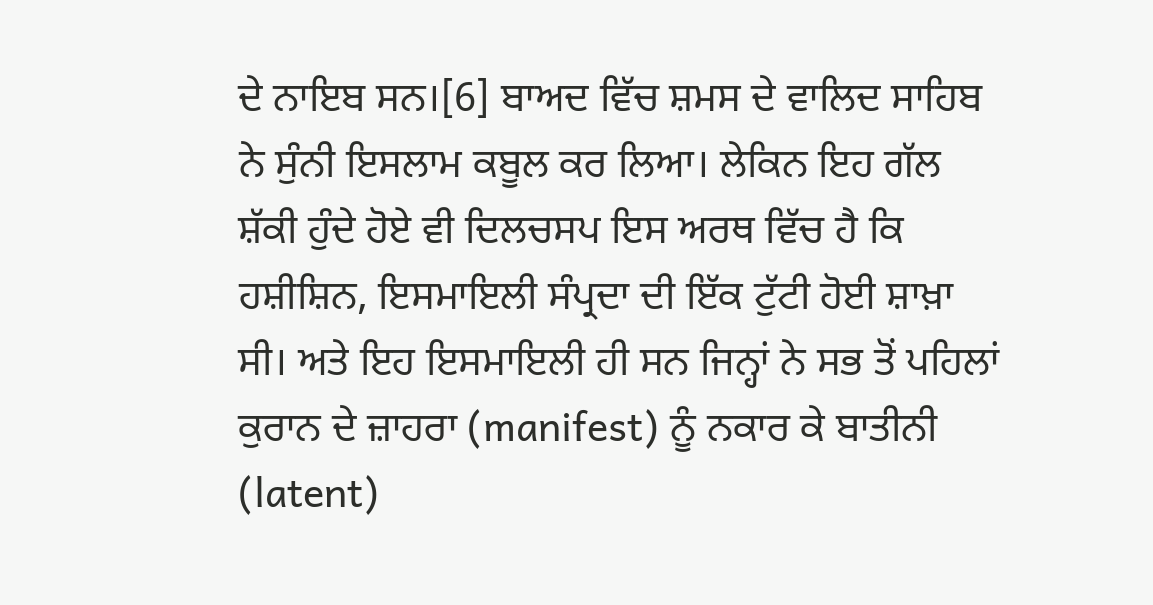ਦੇ ਨਾਇਬ ਸਨ।[6] ਬਾਅਦ ਵਿੱਚ ਸ਼ਮਸ ਦੇ ਵਾਲਿਦ ਸਾਹਿਬ ਨੇ ਸੁੰਨੀ ਇਸਲਾਮ ਕਬੂਲ ਕਰ ਲਿਆ। ਲੇਕਿਨ ਇਹ ਗੱਲ ਸ਼ੱਕੀ ਹੁੰਦੇ ਹੋਏ ਵੀ ਦਿਲਚਸਪ ਇਸ ਅਰਥ ਵਿੱਚ ਹੈ ਕਿ ਹਸ਼ੀਸ਼ਿਨ, ਇਸਮਾਇਲੀ ਸੰਪ੍ਰਦਾ ਦੀ ਇੱਕ ਟੁੱਟੀ ਹੋਈ ਸ਼ਾਖ਼ਾ ਸੀ। ਅਤੇ ਇਹ ਇਸਮਾਇਲੀ ਹੀ ਸਨ ਜਿਨ੍ਹਾਂ ਨੇ ਸਭ ਤੋਂ ਪਹਿਲਾਂ ਕੁਰਾਨ ਦੇ ਜ਼ਾਹਰਾ (manifest) ਨੂੰ ਨਕਾਰ ਕੇ ਬਾਤੀਨੀ (latent)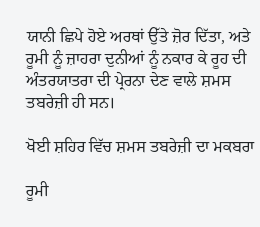ਯਾਨੀ ਛਿਪੇ ਹੋਏ ਅਰਥਾਂ ਉੱਤੇ ਜ਼ੋਰ ਦਿੱਤਾ, ਅਤੇ ਰੂਮੀ ਨੂੰ ਜ਼ਾਹਰਾ ਦੁਨੀਆਂ ਨੂੰ ਨਕਾਰ ਕੇ ਰੂਹ ਦੀ ਅੰਤਰਯਾਤਰਾ ਦੀ ਪ੍ਰੇਰਨਾ ਦੇਣ ਵਾਲੇ ਸ਼ਮਸ ਤਬਰੇਜ਼ੀ ਹੀ ਸਨ।

ਖੋਈ ਸ਼ਹਿਰ ਵਿੱਚ ਸ਼ਮਸ ਤਬਰੇਜ਼ੀ ਦਾ ਮਕਬਰਾ

ਰੂਮੀ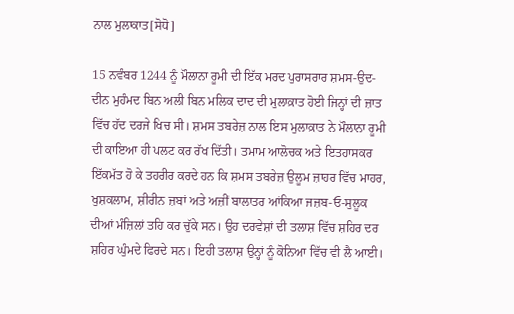ਨਾਲ ਮੁਲਾਕਾਤ[ਸੋਧੋ]

15 ਨਵੰਬਰ 1244 ਨੂੰ ਮੌਲਾਨਾ ਰੂਮੀ ਦੀ ਇੱਕ ਮਰਦ ਪੁਰਾਸਰਾਰ ਸ਼ਮਸ-ਉਦ-ਦੀਨ ਮੁਹੰਮਦ ਬਿਨ ਅਲੀ ਬਿਨ ਮਲਿਕ ਦਾਦ ਦੀ ਮੁਲਾਕ਼ਾਤ ਹੋਈ ਜਿਨ੍ਹਾਂ ਦੀ ਜ਼ਾਤ ਵਿੱਚ ਹੱਦ ਦਰਜੇ ਖਿਚ ਸੀ। ਸ਼ਮਸ ਤਬਰੇਜ਼ ਨਾਲ ਇਸ ਮੁਲਾਕ਼ਾਤ ਨੇ ਮੌਲਾਨਾ ਰੂਮੀ ਦੀ ਕਾਇਆ ਹੀ ਪਲਟ ਕਰ ਰੱਖ ਦਿੱਤੀ। ਤਮਾਮ ਆਲੋਚਕ ਅਤੇ ਇਤਹਾਸਕਰ ਇੱਕਮੱਤ ਹੋ ਕੇ ਤਹਰੀਰ ਕਰਦੇ ਹਨ ਕਿ ਸ਼ਮਸ ਤਬਰੇਜ਼ ਉਲੂਮ ਜ਼ਾਹਰ ਵਿੱਚ ਮਾਹਰ, ਖੁਸ਼ਕਲਾਮ, ਸ਼ੀਰੀਨ ਜ਼ਬਾਂ ਅਤੇ ਅਜ਼ੀਂ ਬਾਲਾਤਰ ਆਂਕਿਆ ਜਜ਼ਬ-ਓ-ਸੁਲੂਕ ਦੀਆਂ ਮੰਜ਼ਿਲਾਂ ਤਹਿ ਕਰ ਚੁੱਕੇ ਸਨ। ਉਹ ਦਰਵੇਸ਼ਾਂ ਦੀ ਤਲਾਸ਼ ਵਿੱਚ ਸ਼ਹਿਰ ਦਰ ਸ਼ਹਿਰ ਘੁੰਮਦੇ ਫਿਰਦੇ ਸਨ। ਇਹੀ ਤਲਾਸ਼ ਉਨ੍ਹਾਂ ਨੂੰ ਕੋਨਿਆ ਵਿੱਚ ਵੀ ਲੈ ਆਈ।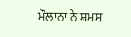ਮੌਲਾਨਾ ਨੇ ਸ਼ਮਸ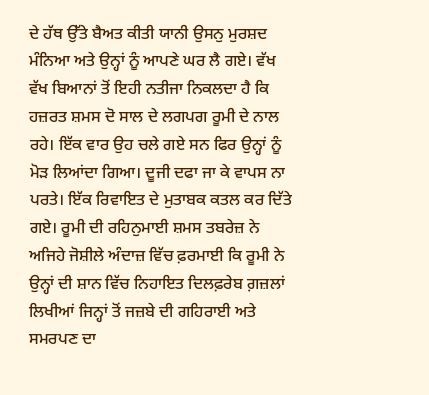ਦੇ ਹੱਥ ਉੱਤੇ ਬੈਅਤ ਕੀਤੀ ਯਾਨੀ ਉਸਨੁ ਮੁਰਸ਼ਦ ਮੰਨਿਆ ਅਤੇ ਉਨ੍ਹਾਂ ਨੂੰ ਆਪਣੇ ਘਰ ਲੈ ਗਏ। ਵੱਖ ਵੱਖ ਬਿਆਨਾਂ ਤੋਂ ਇਹੀ ਨਤੀਜਾ ਨਿਕਲਦਾ ਹੈ ਕਿ ਹਜ਼ਰਤ ਸ਼ਮਸ ਦੋ ਸਾਲ ਦੇ ਲਗਪਗ ਰੂਮੀ ਦੇ ਨਾਲ ਰਹੇ। ਇੱਕ ਵਾਰ ਉਹ ਚਲੇ ਗਏ ਸਨ ਫਿਰ ਉਨ੍ਹਾਂ ਨੂੰ ਮੋੜ ਲਿਆਂਦਾ ਗਿਆ। ਦੂਜੀ ਦਫਾ ਜਾ ਕੇ ਵਾਪਸ ਨਾ ਪਰਤੇ। ਇੱਕ ਰਿਵਾਇਤ ਦੇ ਮੁਤਾਬਕ ਕਤਲ ਕਰ ਦਿੱਤੇ ਗਏ। ਰੂਮੀ ਦੀ ਰਹਿਨੁਮਾਈ ਸ਼ਮਸ ਤਬਰੇਜ਼ ਨੇ ਅਜਿਹੇ ਜੋਸ਼ੀਲੇ ਅੰਦਾਜ਼ ਵਿੱਚ ਫ਼ਰਮਾਈ ਕਿ ਰੂਮੀ ਨੇ ਉਨ੍ਹਾਂ ਦੀ ਸ਼ਾਨ ਵਿੱਚ ਨਿਹਾਇਤ ਦਿਲਫ਼ਰੇਬ ਗ਼ਜ਼ਲਾਂ ਲਿਖੀਆਂ ਜਿਨ੍ਹਾਂ ਤੋਂ ਜਜ਼ਬੇ ਦੀ ਗਹਿਰਾਈ ਅਤੇ ਸਮਰਪਣ ਦਾ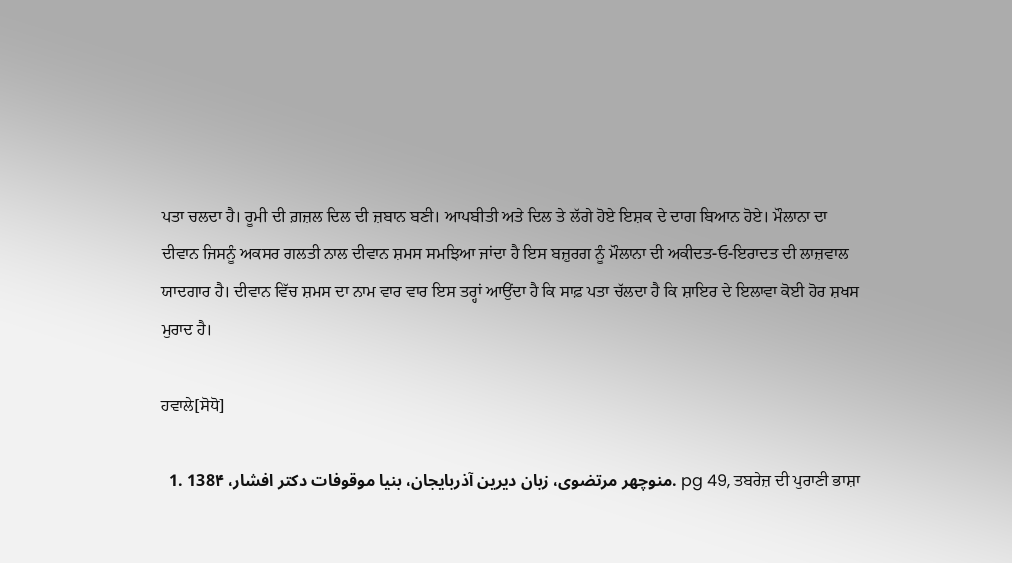ਪਤਾ ਚਲਦਾ ਹੈ। ਰੂਮੀ ਦੀ ਗ਼ਜ਼ਲ ਦਿਲ ਦੀ ਜ਼ਬਾਨ ਬਣੀ। ਆਪਬੀਤੀ ਅਤੇ ਦਿਲ ਤੇ ਲੱਗੇ ਹੋਏ ਇਸ਼ਕ ਦੇ ਦਾਗ ਬਿਆਨ ਹੋਏ। ਮੌਲਾਨਾ ਦਾ ਦੀਵਾਨ ਜਿਸਨੂੰ ਅਕਸਰ ਗਲਤੀ ਨਾਲ ਦੀਵਾਨ ਸ਼ਮਸ ਸਮਝਿਆ ਜਾਂਦਾ ਹੈ ਇਸ ਬਜ਼ੁਰਗ ਨੂੰ ਮੌਲਾਨਾ ਦੀ ਅਕੀਦਤ-ਓ-ਇਰਾਦਤ ਦੀ ਲਾਜ਼ਵਾਲ ਯਾਦਗਾਰ ਹੈ। ਦੀਵਾਨ ਵਿੱਚ ਸ਼ਮਸ ਦਾ ਨਾਮ ਵਾਰ ਵਾਰ ਇਸ ਤਰ੍ਹਾਂ ਆਉਂਦਾ ਹੈ ਕਿ ਸਾਫ਼ ਪਤਾ ਚੱਲਦਾ ਹੈ ਕਿ ਸ਼ਾਇਰ ਦੇ ਇਲਾਵਾ ਕੋਈ ਹੋਰ ਸ਼ਖਸ ਮੁਰਾਦ ਹੈ।

ਹਵਾਲੇ[ਸੋਧੋ]

  1. منوچهر مرتضوی، زبان دیرین آذربایجان، بنیا موقوفات دکتر افشار، 138۴. pg 49, ਤਬਰੇਜ਼ ਦੀ ਪੁਰਾਣੀ ਭਾਸ਼ਾ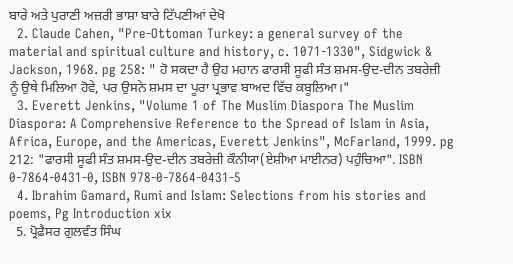ਬਾਰੇ ਅਤੇ ਪੁਰਾਣੀ ਅਜ਼ਰੀ ਭਾਸ਼ਾ ਬਾਰੇ ਟਿੱਪਣੀਆਂ ਦੇਖੋ
  2. Claude Cahen, "Pre-Ottoman Turkey: a general survey of the material and spiritual culture and history, c. 1071-1330", Sidgwick & Jackson, 1968. pg 258: " ਹੋ ਸਕਦਾ ਹੈ ਉਹ ਮਹਾਨ ਫਾਰਸੀ ਸੂਫੀ ਸੰਤ ਸ਼ਮਸ-ਉਦ-ਦੀਨ ਤਬਰੇਜ਼ੀ ਨੂੰ ਉਥੇ ਮਿਲਿਆ ਹੋਵੇ, ਪਰ ਉਸਨੇ ਸ਼ਮਸ ਦਾ ਪੂਰਾ ਪ੍ਰਭਾਵ ਬਾਅਦ ਵਿੱਚ ਕਬੂਲਿਆ।"
  3. Everett Jenkins, "Volume 1 of The Muslim Diaspora The Muslim Diaspora: A Comprehensive Reference to the Spread of Islam in Asia, Africa, Europe, and the Americas, Everett Jenkins", McFarland, 1999. pg 212: "ਫਾਰਸੀ ਸੂਫੀ ਸੰਤ ਸ਼ਮਸ-ਉਦ-ਦੀਨ ਤਬਰੇਜ਼ੀ ਕੌਨੀਯਾ(ਏਸ਼ੀਆ ਮਾਈਨਰ) ਪਹੁੰਚਿਆ". ISBN 0-7864-0431-0, ISBN 978-0-7864-0431-5
  4. Ibrahim Gamard, Rumi and Islam: Selections from his stories and poems, Pg Introduction xix
  5. ਪ੍ਰੋਫ਼ੈਸਰ ਗੁਲਵੰਤ ਸਿੰਘ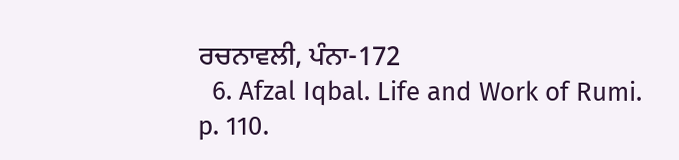ਰਚਨਾਵਲੀ, ਪੰਨਾ-172
  6. Afzal Iqbal. Life and Work of Rumi. p. 110.